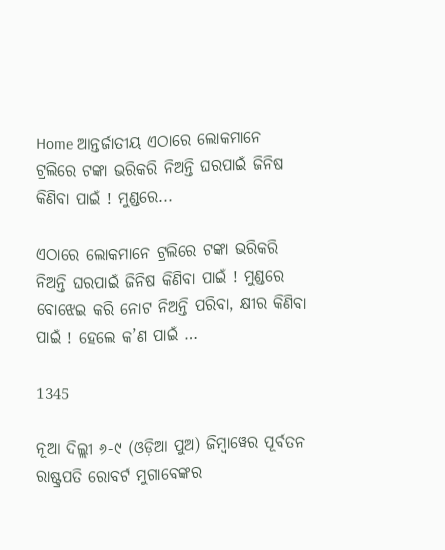Home ଆନ୍ତର୍ଜାତୀୟ ଏଠାରେ ଲୋକମାନେ ଟ୍ରଲିରେ ଟଙ୍କା ଭରିକରି ନିଅନ୍ତି ଘରପାଇଁ ଜିନିଷ କିଣିବା ପାଇଁ ! ମୁଣ୍ଡରେ...

ଏଠାରେ ଲୋକମାନେ ଟ୍ରଲିରେ ଟଙ୍କା ଭରିକରି ନିଅନ୍ତି ଘରପାଇଁ ଜିନିଷ କିଣିବା ପାଇଁ ! ମୁଣ୍ଡରେ ବୋଝେଇ କରି ନୋଟ ନିଅନ୍ତି ପରିବା, କ୍ଷୀର କିଣିବା ପାଇଁ ! ହେଲେ କ’ଣ ପାଇଁ …

1345

ନୂଆ ଦିଲ୍ଲୀ ୬-୯ (ଓଡ଼ିଆ ପୁଅ) ଜିମ୍ବାୱେର ପୂର୍ବତନ ରାଷ୍ଟ୍ରପତି ରୋବର୍ଟ ମୁଗାବେଙ୍କର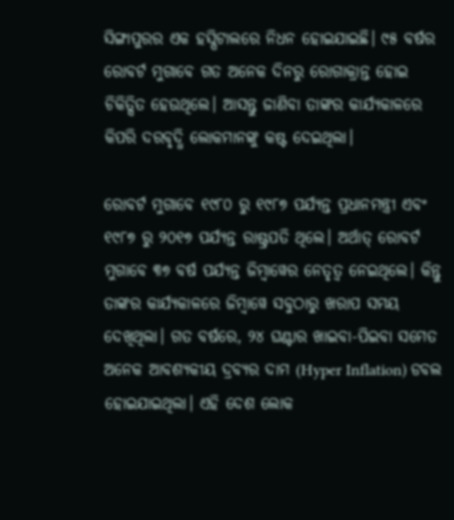ସିଙ୍ଗାପୁରର ଏକ ହସ୍ପିଟାଲରେ ନିଧନ ହୋଇଯାଇଛି। ୯୫ ବର୍ଷର ରୋବର୍ଟ ମୁଗାବେ ଗତ ଅନେକ ଦିନରୁ ରୋଗାକ୍ରାନ୍ତ ହୋଇ ଚିକିତ୍ସିତ ହେଉଥିଲେ। ଆସନ୍ତୁ ଜାଣିବା ତାଙ୍କର କାର୍ଯ୍ୟକାଳରେ କିପରି ଦରବୃଦ୍ଧି ଲୋକମାନଙ୍କୁ କଷ୍ଟ ଦେଇଥିଲା।

ରୋବର୍ଟ ମୁଗାବେ ୧୯୮୦ ରୁ ୧୯୮୭ ପର୍ଯ୍ୟନ୍ତ ପ୍ରଧାନମନ୍ତ୍ରୀ ଏବଂ ୧୯୮୭ ରୁ ୨୦୧୭ ପର୍ଯ୍ୟନ୍ତ ରାଷ୍ଟ୍ରପତି ଥିଲେ। ଅର୍ଥାତ୍ ରୋବର୍ଟ ମୁଗାବେ ୩୭ ବର୍ଷ ପର୍ଯ୍ୟନ୍ତ ଜିମ୍ବାୱେର ନେତୃତ୍ଵ ନେଇଥିଲେ। କିନ୍ତୁ ତାଙ୍କର କାର୍ଯ୍ୟକାଳରେ ଜିମ୍ବାୱେ ସବୁଠାରୁ ଖରାପ ସମୟ ଦେଖିଥିଲା। ଗତ ବର୍ଷରେ, ୨୪ ଘଣ୍ଟାର ଖାଇବା-ପିଇବା ସମେତ ଅନେକ ଆବଶ୍ୟକୀୟ ଦ୍ରବ୍ୟର ଦାମ (Hyper Inflation) ଡବଲ ହୋଇଯାଇଥିଲା। ଏହି ଦେଶ ଲୋକ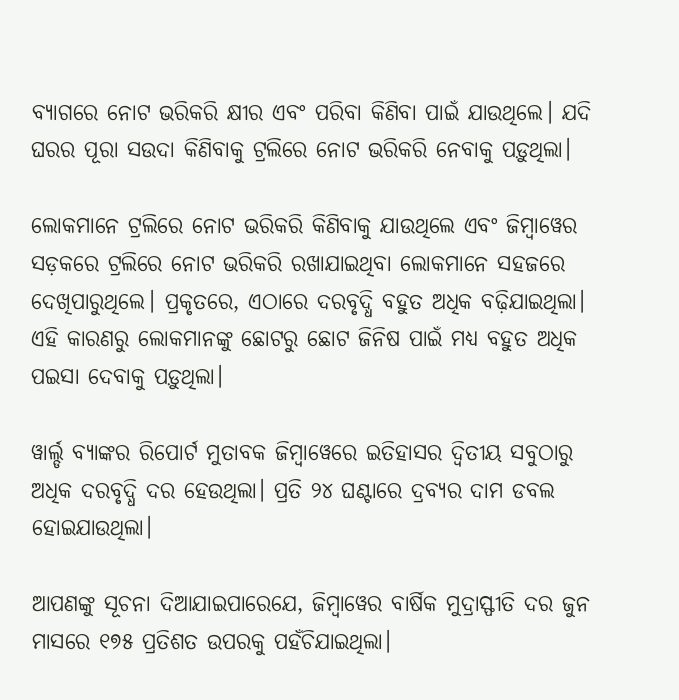ବ୍ୟାଗରେ ନୋଟ ଭରିକରି କ୍ଷୀର ଏବଂ ପରିବା କିଣିବା ପାଇଁ ଯାଉଥିଲେ। ଯଦି ଘରର ପୂରା ସଉଦା କିଣିବାକୁ ଟ୍ରଲିରେ ନୋଟ ଭରିକରି ନେବାକୁ ପଡ଼ୁଥିଲା।

ଲୋକମାନେ ଟ୍ରଲିରେ ନୋଟ ଭରିକରି କିଣିବାକୁ ଯାଉଥିଲେ ଏବଂ ଜିମ୍ବାୱେର ସଡ଼କରେ ଟ୍ରଲିରେ ନୋଟ ଭରିକରି ରଖାଯାଇଥିବା ଲୋକମାନେ ସହଜରେ ଦେଖିପାରୁଥିଲେ। ପ୍ରକୃତରେ, ଏଠାରେ ଦରବୃଦ୍ଧି ବହୁତ ଅଧିକ ବଢ଼ିଯାଇଥିଲା। ଏହି କାରଣରୁ ଲୋକମାନଙ୍କୁ ଛୋଟରୁ ଛୋଟ ଜିନିଷ ପାଇଁ ମଧ୍ୟ ବହୁତ ଅଧିକ ପଇସା ଦେବାକୁ ପଡ଼ୁଥିଲା।

ୱାର୍ଲ୍ଡ ବ୍ୟାଙ୍କର ରିପୋର୍ଟ ମୁତାବକ ଜିମ୍ବାୱେରେ ଇତିହାସର ଦ୍ୱିତୀୟ ସବୁଠାରୁ ଅଧିକ ଦରବୃଦ୍ଧି ଦର ହେଉଥିଲା। ପ୍ରତି ୨୪ ଘଣ୍ଟାରେ ଦ୍ରବ୍ୟର ଦାମ ଡବଲ ହୋଇଯାଉଥିଲା।

ଆପଣଙ୍କୁ ସୂଚନା ଦିଆଯାଇପାରେଯେ, ଜିମ୍ବାୱେର ବାର୍ଷିକ ମୁଦ୍ରାସ୍ଫୀତି ଦର ଜୁନ ମାସରେ ୧୭୫ ପ୍ରତିଶତ ଉପରକୁ ପହଁଚିଯାଇଥିଲା।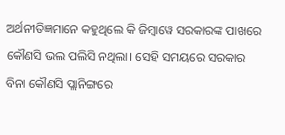ଅର୍ଥନୀତିଜ୍ଞମାନେ କହୁଥିଲେ କି ଜିମ୍ବାୱେ ସରକାରଙ୍କ ପାଖରେ କୌଣସି ଭଲ ପଲିସି ନଥିଲା। ସେହି ସମୟରେ ସରକାର ବିନା କୌଣସି ପ୍ଲାନିଙ୍ଗରେ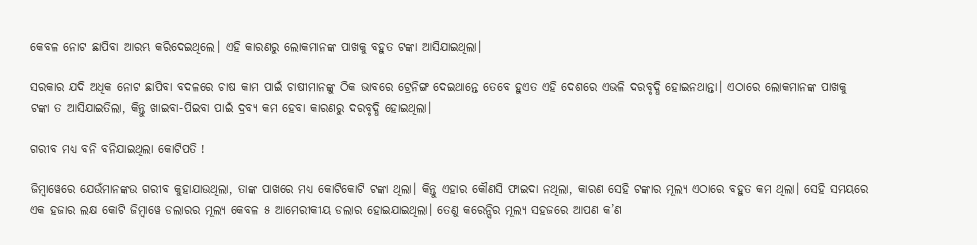କେବଳ ନୋଟ ଛାପିବା ଆରମ୍ଭ କରିଦେଇଥିଲେ। ଏହି କାରଣରୁ ଲୋକମାନଙ୍କ ପାଖକୁ ବହୁତ ଟଙ୍କା ଆସିଯାଇଥିଲା।

ସରକାର ଯଦି ଅଧିକ ନୋଟ ଛାପିବା ବଦଳରେ ଚାଷ କାମ ପାଇଁ ଚାଷୀମାନଙ୍କୁ ଠିକ ଭାବରେ ଟ୍ରେନିଙ୍ଗ ଦେଇଥାନ୍ତେ ତେବେ ହୁଏତ ଏହି ଦେଶରେ ଏଭଳି ଦରବୃଦ୍ଧି ହୋଇନଥାନ୍ତା। ଏଠାରେ ଲୋକମାନଙ୍କ ପାଖକୁ ଟଙ୍କା ତ ଆସିଯାଇତିଲା, କିନ୍ତୁ ଖାଇବା-ପିଇବା ପାଇଁ ଦ୍ରବ୍ୟ କମ ହେବା କାରଣରୁ ଦରବୃଦ୍ଧି ହୋଇଥିଲା।

ଗରୀବ ମଧ୍ୟ ବନି ବନିଯାଇଥିଲା କୋଟିପତି !

ଜିମ୍ବାୱେରେ ଯେଉଁମାନଙ୍କଉ ଗରୀବ କୁହାଯାଉଥିଲା, ତାଙ୍କ ପାଖରେ ମଧ୍ୟ କୋଟିକୋଟି ଟଙ୍କା ଥିଲା। କିନ୍ତୁ ଏହାର କୌଣସି ଫାଇଦା ନଥିଲା, କାରଣ ସେହି ଟଙ୍କାର ମୂଲ୍ୟ ଏଠାରେ ବହୁତ କମ ଥିଲା। ସେହି ସମୟରେ ଏକ ହଜାର ଲକ୍ଷ କୋଟି ଜିମ୍ବାୱେ ଡଲାରର ମୂଲ୍ୟ କେବଳ ୫ ଆମେରୀକୀୟ ଡଲାର ହୋଇଯାଇଥିଲା। ତେଣୁ କରେନ୍ସିର ମୂଲ୍ୟ ସହଜରେ ଆପଣ କ’ଣ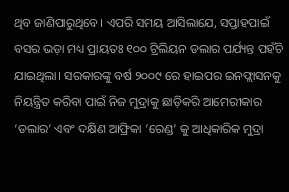ଥିବ ଜାଣିପାରୁଥିବେ। ଏପରି ସମୟ ଆସିଲାଯେ, ସପ୍ତାହପାଇଁ ବସର ଭଡ଼ା ମଧ୍ୟ ପ୍ରାୟତଃ ୧୦୦ ଟ୍ରିଲିୟନ ଡଲାର ପର୍ଯ୍ୟନ୍ତ ପହଁଚି ଯାଇଥିଲା। ସରକାରଙ୍କୁ ବର୍ଷ ୨୦୦୯ ରେ ହାଇପର ଇନଫ୍ଲାସନକୁ ନିୟନ୍ତ୍ରିତ କରିବା ପାଇଁ ନିଜ ମୁଦ୍ରାକୁ ଛାଡ଼ିକରି ଆମେରୀକାର ‘ଡଲାର’ ଏବଂ ଦକ୍ଷିଣ ଆଫ୍ରିକା ‘ରେଣ୍ଡ’ କୁ ଆଧିକାରିକ ମୁଦ୍ରା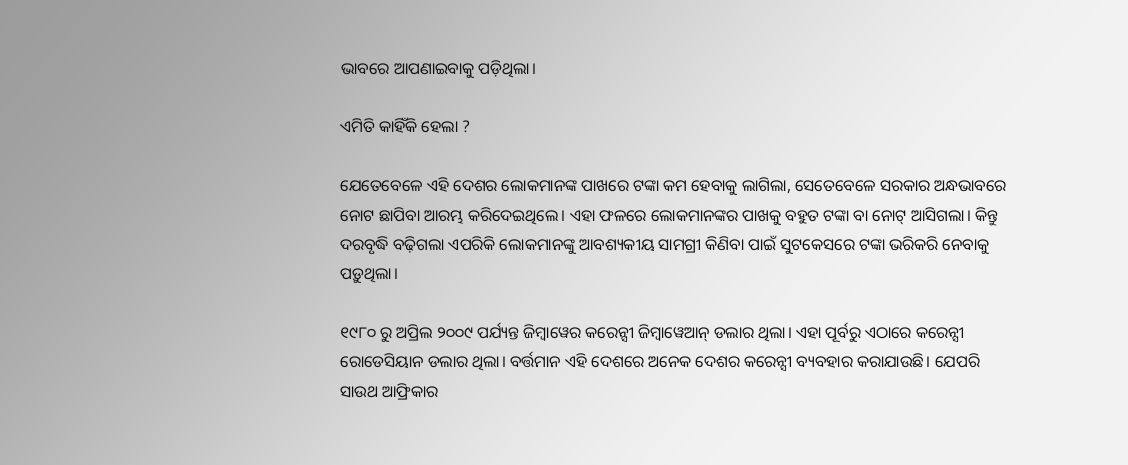ଭାବରେ ଆପଣାଇବାକୁ ପଡ଼ିଥିଲା।

ଏମିତି କାହିଁକି ହେଲା ?

ଯେତେବେଳେ ଏହି ଦେଶର ଲୋକମାନଙ୍କ ପାଖରେ ଟଙ୍କା କମ ହେବାକୁ ଲାଗିଲା, ସେତେବେଳେ ସରକାର ଅନ୍ଧଭାବରେ ନୋଟ ଛାପିବା ଆରମ୍ଭ କରିଦେଇଥିଲେ। ଏହା ଫଳରେ ଲୋକମାନଙ୍କର ପାଖକୁ ବହୁତ ଟଙ୍କା ବା ନୋଟ୍ ଆସିଗଲା। କିନ୍ତୁ ଦରବୃଦ୍ଧି ବଢ଼ିଗଲା ଏପରିକି ଲୋକମାନଙ୍କୁ ଆବଶ୍ୟକୀୟ ସାମଗ୍ରୀ କିଣିବା ପାଇଁ ସୁଟକେସରେ ଟଙ୍କା ଭରିକରି ନେବାକୁ ପଡ଼ୁଥିଲା।

୧୯୮୦ ରୁ ଅପ୍ରିଲ ୨୦୦୯ ପର୍ଯ୍ୟନ୍ତ ଜିମ୍ବାୱେର କରେନ୍ସୀ ଜିମ୍ବାୱେଆନ୍ ଡଲାର ଥିଲା। ଏହା ପୂର୍ବରୁ ଏଠାରେ କରେନ୍ସୀ ରୋଡେସିୟାନ ଡଲାର ଥିଲା। ବର୍ତ୍ତମାନ ଏହି ଦେଶରେ ଅନେକ ଦେଶର କରେନ୍ସୀ ବ୍ୟବହାର କରାଯାଉଛି। ଯେପରି ସାଉଥ ଆଫ୍ରିକାର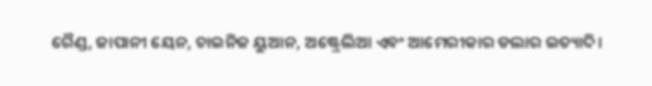ରୈଣ୍ଡ, ଜାପାନୀ ୟେନ, ଚାଇନିଜ ୟୁଆନ, ଅଷ୍ଟ୍ରେଲିଆ ଏବଂ ଆମେରୀକାର ଡଲାର ଇତ୍ୟାଦି।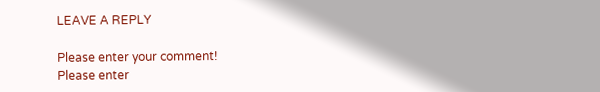LEAVE A REPLY

Please enter your comment!
Please enter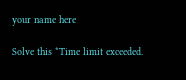your name here

Solve this *Time limit exceeded.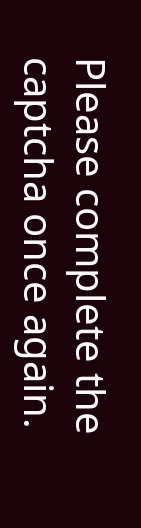Please complete the captcha once again.